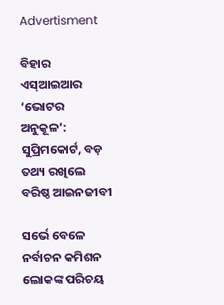Advertisment

ବିହାର ଏସ୍‌ଆଇଆର ‘ଭୋଟର ଅନୁକୂଳ’: ସୁପ୍ରିମକୋର୍ଟ, ବଡ଼ ତଥ୍ୟ ରଖିଲେ ବରିଷ୍ଠ ଆଇନଜୀବୀ

ସର୍ଭେ ବେଳେ ନର୍ବାଚନ କମିଶନ ଲୋକଙ୍କ ପରିଚୟ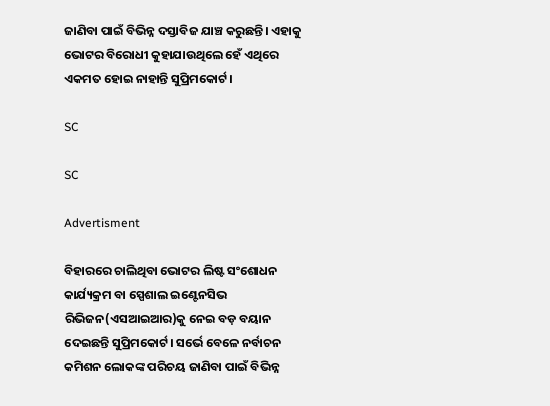ଜାଣିବା ପାଇଁ ବିଭିନ୍ନ ଦସ୍ତାବିଜ ଯାଞ୍ଚ କରୁଛନ୍ତି। ଏହାକୁ ଭୋଟର ବିରୋଧୀ କୁହାଯାଉଥିଲେ ହେଁ ଏଥିରେ ଏକମତ ହୋଇ ନାହାନ୍ତି ସୁପ୍ରିମକୋର୍ଟ।

SC

SC

Advertisment

ବିହାରରେ ଚାଲିଥିବା ଭୋଟର ଲିଷ୍ଟ ସଂଶୋଧନ କାର୍ଯ୍ୟକ୍ରମ ବା ସ୍ପେଶାଲ ଇଣ୍ଟେନସିଭ ରିଭିଜନ(ଏସଆଇଆର)କୁ ନେଇ ବଡ଼ ବୟାନ ଦେଇଛନ୍ତି ସୁପ୍ରିମକୋର୍ଟ। ସର୍ଭେ ବେଳେ ନର୍ବାଚନ କମିଶନ ଲୋକଙ୍କ ପରିଚୟ ଜାଣିବା ପାଇଁ ବିଭିନ୍ନ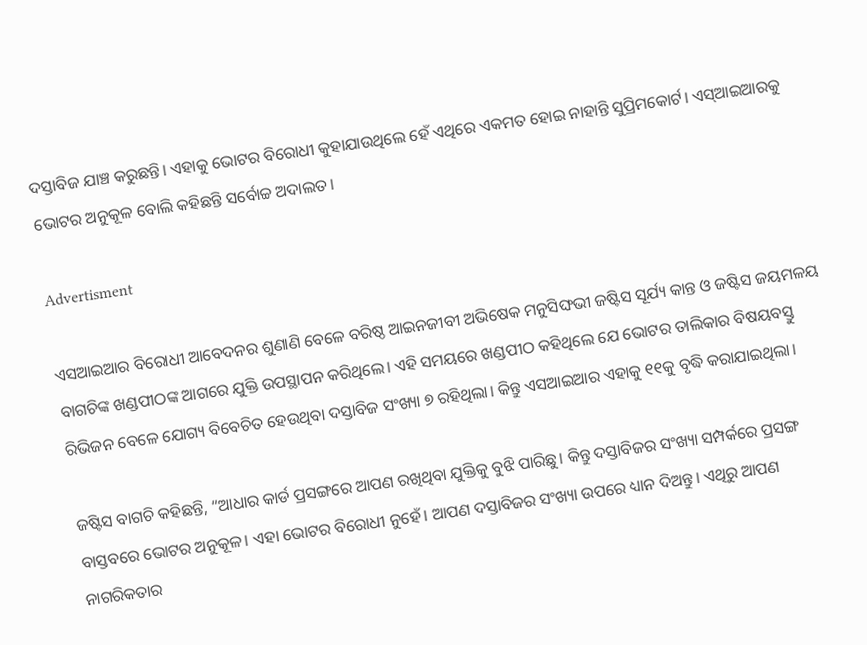ଦସ୍ତାବିଜ ଯାଞ୍ଚ କରୁଛନ୍ତି। ଏହାକୁ ଭୋଟର ବିରୋଧୀ କୁହାଯାଉଥିଲେ ହେଁ ଏଥିରେ ଏକମତ ହୋଇ ନାହାନ୍ତି ସୁପ୍ରିମକୋର୍ଟ। ଏସ୍‌ଆଇଆରକୁ ଭୋଟର ଅନୁକୂଳ ବୋଲି କହିଛନ୍ତି ସର୍ବୋଚ୍ଚ ଅଦାଲତ।

Advertisment

ଏସଆଇଆର ବିରୋଧୀ ଆବେଦନର ଶୁଣାଣି ବେଳେ ବରିଷ୍ଠ ଆଇନଜୀବୀ ଅଭିଷେକ ମନୁସିଙ୍ଘଭୀ ଜଷ୍ଟିସ ସୂର୍ଯ୍ୟ କାନ୍ତ ଓ ଜଷ୍ଟିସ ଜୟମଳୟ ବାଗଚିଙ୍କ ଖଣ୍ଡପୀଠଙ୍କ ଆଗରେ ଯୁକ୍ତି ଉପସ୍ଥାପନ କରିଥିଲେ। ଏହି ସମୟରେ ଖଣ୍ଡପୀଠ କହିଥିଲେ ଯେ ଭୋଟର ତାଲିକାର ବିଷୟବସ୍ତୁ ରିଭିଜନ ବେଳେ ଯୋଗ୍ୟ ବିବେଚିତ ହେଉଥିବା ଦସ୍ତାବିଜ ସଂଖ୍ୟା ୭ ରହିଥିଲା। କିନ୍ତୁ ଏସଆଇଆର ଏହାକୁ ୧୧କୁ ବୃଦ୍ଧି କରାଯାଇଥିଲା।

ଜଷ୍ଟିସ ବାଗଚି କହିଛନ୍ତି, “ଆଧାର କାର୍ଡ ପ୍ରସଙ୍ଗରେ ଆପଣ ରଖିଥିବା ଯୁକ୍ତିକୁ ବୁଝି ପାରିଛୁ। କିନ୍ତୁ ଦସ୍ତାବିଜର ସଂଖ୍ୟା ସମ୍ପର୍କରେ ପ୍ରସଙ୍ଗ ବାସ୍ତବରେ ଭୋଟର ଅନୁକୂଳ। ଏହା ଭୋଟର ବିରୋଧୀ ନୁହେଁ। ଆପଣ ଦସ୍ତାବିଜର ସଂଖ୍ୟା ଉପରେ ଧ୍ୟାନ ଦିଅନ୍ତୁ। ଏଥିରୁ ଆପଣ ନାଗରିକତାର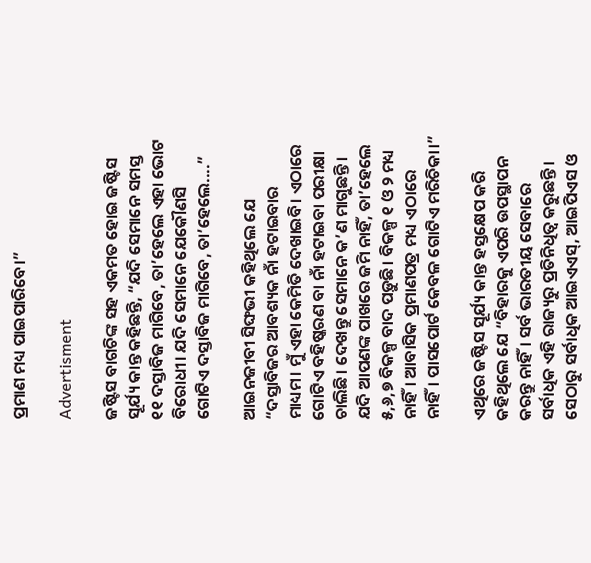ପ୍ରମାଣ ମଧ୍ୟ ପାଇପାରିବେ।”

Advertisment

ଜଷ୍ଟିସ ବାଗଚିଙ୍କ ସହ ଏକମତ ହୋଇ ଜଷ୍ଟିସ ସୂର୍ଯ୍ୟ କାନ୍ତ କହିଛନ୍ତି, “ଯଦି ସେମାନେ ସମସ୍ତ ୧୧ ଦସ୍ତାବିଜ ମାଗିବେ, ତା’ହେଲେ ଏହା ଭୋଟ ବିରୋଧୀ। ଯଦି ସେମାନେ ଯେକୌଣସି ଗୋଟିଏ ଦସ୍ତାବିଜ ମାଗିବେ, ତା’ହେଲେ....”

ଆଇନଜୀବୀ ସିଙ୍ଘଭୀ କହିଥିଲେ ଯେ “ଦସ୍ତାବିଜର ଆବଶ୍ୟକ ନାଁ ହଟାଇବାର ମାଧ୍ୟମ। ମୁଁ ଏହା କେମିତି ଦେଖାଇବି। ଏଠାରେ ଗୋଟିଏ ବହିଷ୍କରଣ ବା ନାଁ ହଟାଇବା ପରୀକ୍ଷା ଚାଲିଛି। ଦେଖନ୍ତୁ ସେମାନେ କ’ଣ ମାଗୁଛନ୍ତି। ଯଦି ଆପଣଙ୍କ ପାଖରେ ଜମି ନାହିଁ, ତା’ହେଲେ ୫,୬,୭ ବିକଳ୍ପ ବାଦ ପଡ଼ୁଛି। ବିକଳ୍ପ ୧ ଓ ୨ ମଧ୍ୟ ନାହିଁ। ଆବାସିକ ପ୍ରମାଣପତ୍ର ମଧ୍ୟ ଏଠାରେ ନାହିଁ। ପାସପୋର୍ଟ କେବଳ ଗୋଟିଏ ମରିଚିକା।”

ଏଥିରେ ଜଷ୍ଟିସ ସୂର୍ଯ୍ୟ କାନ୍ତ ହସ୍ତକ୍ଷେପ କରି କହିଥିଲେ ଯେ “ବିହାରକୁ ଏପରି ଉପସ୍ଥାପନ କରନ୍ତୁ ନାହିଁ। ସର୍ବ ଭାରତୀୟ ସେବାରେ ସର୍ବାଧିକ ଏହି ରାଜ୍ୟରୁ ପ୍ରତିନିଧିତ୍ୱ କରୁଛନ୍ତି। ସେଠାରୁ ସର୍ବାଧିକ ଆଇଏଏସ୍‌, ଆଇପିଏସ ଓ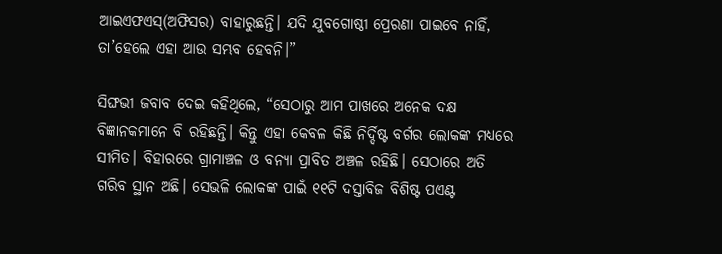ଆଇଏଫଏସ୍‌(ଅଫିସର) ବାହାରୁଛନ୍ତି। ଯଦି ଯୁବଗୋଷ୍ଠୀ ପ୍ରେରଣା ପାଇବେ ନାହିଁ, ତା’ହେଲେ ଏହା ଆଉ ସମ୍ଭବ ହେବନି।”

ସିଙ୍ଘଭୀ ଜବାବ ଦେଇ କହିଥିଲେ, “ସେଠାରୁ ଆମ ପାଖରେ ଅନେକ ଦକ୍ଷ ବିଜ୍ଞାନକମାନେ ବି ରହିଛନ୍ତି। କିନ୍ତୁ ଏହା କେବଳ କିଛି ନିର୍ଦ୍ଦିଷ୍ଟ ବର୍ଗର ଲୋକଙ୍କ ମଧ୍ୟରେ ସୀମିତ। ବିହାରରେ ଗ୍ରାମାଞ୍ଚଳ ଓ ବନ୍ୟା ପ୍ରାବିତ ଅଞ୍ଚଳ ରହିଛି। ସେଠାରେ ଅତି ଗରିବ ସ୍ଥାନ ଅଛି। ସେଭଳି ଲୋକଙ୍କ ପାଇଁ ୧୧ଟି ଦସ୍ତାବିଜ ବିଶିଷ୍ଟ ପଏଣ୍ଟ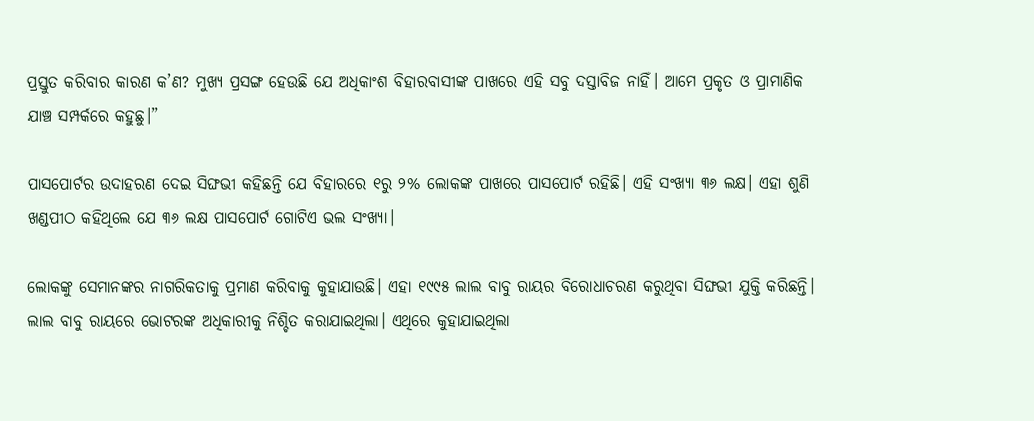ପ୍ରସ୍ତୁତ କରିବାର କାରଣ କ’ଣ? ମୁଖ୍ୟ ପ୍ରସଙ୍ଗ ହେଉଛି ଯେ ଅଧିକାଂଶ ବିହାରବାସୀଙ୍କ ପାଖରେ ଏହି ସବୁ ଦସ୍ତାବିଜ ନାହିଁ। ଆମେ ପ୍ରକୃତ ଓ ପ୍ରାମାଣିକ ଯାଞ୍ଚ ସମ୍ପର୍କରେ କହୁଛୁ।”

ପାସପୋର୍ଟର ଉଦାହରଣ ଦେଇ ସିଙ୍ଘଭୀ କହିଛନ୍ତି ଯେ ବିହାରରେ ୧ରୁ ୨% ଲୋକଙ୍କ ପାଖରେ ପାସପୋର୍ଟ ରହିଛି। ଏହି ସଂଖ୍ୟା ୩୬ ଲକ୍ଷ। ଏହା ଶୁଣି ଖଣ୍ଡପୀଠ କହିଥିଲେ ଯେ ୩୬ ଲକ୍ଷ ପାସପୋର୍ଟ ଗୋଟିଏ ଭଲ ସଂଖ୍ୟା।

ଲୋକଙ୍କୁ ସେମାନଙ୍କର ନାଗରିକତାକୁ ପ୍ରମାଣ କରିବାକୁ କୁହାଯାଉଛି। ଏହା ୧୯୯୫ ଲାଲ ବାବୁ ରାୟର ବିରୋଧାଚରଣ କରୁଥିବା ସିଙ୍ଘଭୀ ଯୁକ୍ତି କରିଛନ୍ତି। ଲାଲ ବାବୁ ରାୟରେ ଭୋଟରଙ୍କ ଅଧିକାରୀକୁ ନିଶ୍ଚିତ କରାଯାଇଥିଲା। ଏଥିରେ କୁହାଯାଇଥିଲା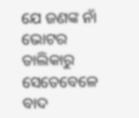ଯେ ଜଣଙ୍କ ନାଁ ଭୋଟର ତାଲିକାରୁ ସେତେବେଳେ ବାଦ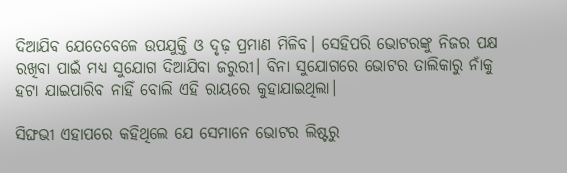ଦିଆଯିବ ଯେତେବେଳେ ଉପଯୁକ୍ତି ଓ ଦୃଢ଼ ପ୍ରମାଣ ମିଳିବ। ସେହିପରି ଭୋଟରଙ୍କୁ ନିଜର ପକ୍ଷ ରଖିବା ପାଇଁ ମଧ୍ୟ ସୁଯୋଗ ଦିଆଯିବା ଜରୁରୀ। ବିନା ସୁଯୋଗରେ ଭୋଟର ତାଲିକାରୁ ନାଁକୁ ହଟା ଯାଇପାରିବ ନାହିଁ ବୋଲି ଏହି ରାୟରେ କୁହାଯାଇଥିଲା।

ସିଙ୍ଘଭୀ ଏହାପରେ କହିଥିଲେ ଯେ ସେମାନେ ଭୋଟର ଲିଷ୍ଟରୁ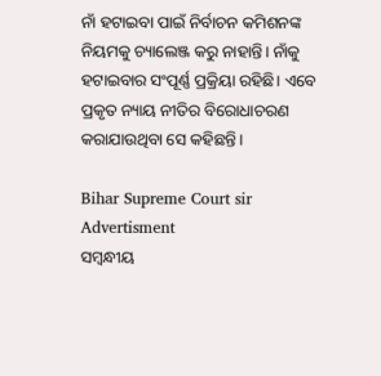ନାଁ ହଟାଇବା ପାଇଁ ନିର୍ବାଚନ କମିଶନଙ୍କ ନିୟମକୁ ଚ୍ୟାଲେଞ୍ଜ କରୁ ନାହାନ୍ତି। ନାଁକୁ ହଟାଇବାର ସଂପୂର୍ଣ୍ଣ ପ୍ରକ୍ରିୟା ରହିଛି। ଏବେ ପ୍ରକୃତ ନ୍ୟାୟ ନୀତିର ବିରୋଧାଚରଣ କରାଯାଉଥିବା ସେ କହିଛନ୍ତି।

Bihar Supreme Court sir
Advertisment
ସମ୍ବନ୍ଧୀୟ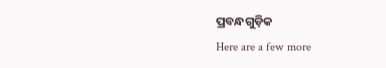ପ୍ରବନ୍ଧଗୁଡ଼ିକ
Here are a few more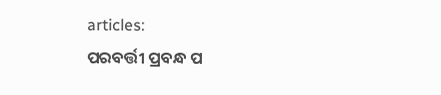articles:
ପରବର୍ତ୍ତୀ ପ୍ରବନ୍ଧ ପ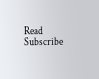Read
Subscribe